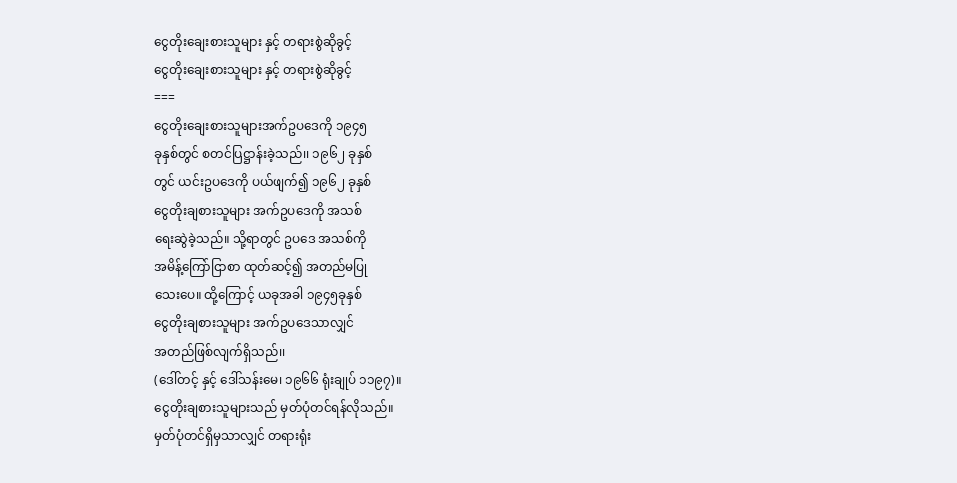ငွေတိုးချေးစားသူများ နှင့် တရားစွဲဆိုခွင့်
ငွေတိုးချေးစားသူများ နှင့် တရားစွဲဆိုခွင့်
===
ငွေတိုးချေးစားသူများအက်ဥပဒေကို ၁၉၄၅
ခုနှစ်တွင် စတင်ပြဋ္ဌာန်းခဲ့သည်၊၊ ၁၉၆၂ ခုနှစ်
တွင် ယင်းဥပဒေကို ပယ်ဖျက်၍ ၁၉၆၂ ခုနှစ်
ငွေတိုးချစားသူများ အက်ဥပဒေကို အသစ်
ရေးဆွဲခဲ့သည်။ သို့ရာတွင် ဥပဒေ အသစ်ကို
အမိန့်ကြော်ငြာစာ ထုတ်ဆင့်၍ အတည်မပြု
သေးပေ။ ထို့ကြောင့် ယခုအခါ ၁၉၄၅ခုနှစ်
ငွေတိုးချစားသူများ အက်ဥပဒေသာလျှင်
အတည်ဖြစ်လျက်ရှိသည်၊၊
(ဒေါ်တင့် နှင့် ဒေါ်သန်းမေ၊ ၁၉၆၆ ရုံးချုပ် ၁၁၉၇)။
ငွေတိုးချစားသူများသည် မှတ်ပုံတင်ရန်လိုသည်။
မှတ်ပုံတင်ရှိမှသာလျှင် တရားရုံး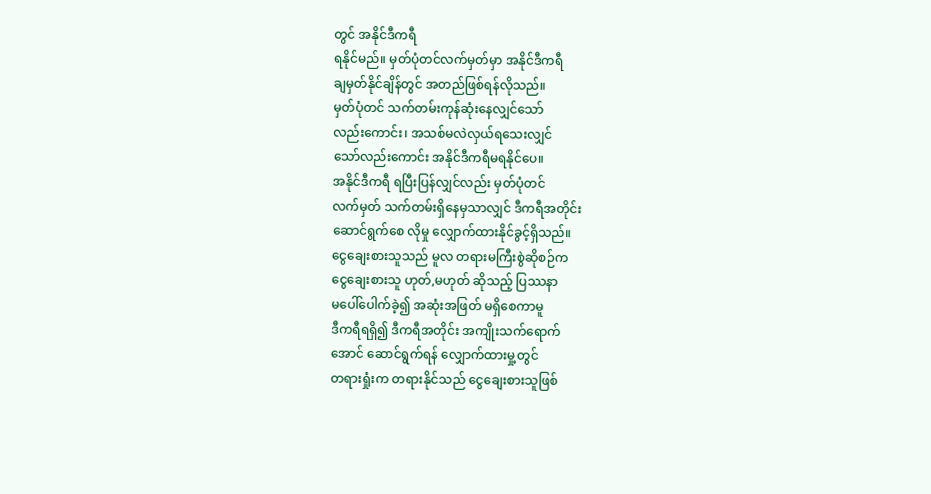တွင် အနိုင်ဒီကရီ
ရနိုင်မည်။ မှတ်ပုံတင်လက်မှတ်မှာ အနိုင်ဒီကရီ
ချမှတ်နိုင်ချိန်တွင် အတည်ဖြစ်ရန်လိုသည်။
မှတ်ပုံတင် သက်တမ်းကုန်ဆုံးနေလျှင်သော်
လည်းကောင်း၊ အသစ်မလဲလှယ်ရသေးလျှင်
သော်လည်းကောင်း အနိုင်ဒီကရီမရနိုင်ပေ။
အနိုင်ဒီကရီ ရပြီးပြန်လျှင်လည်း မှတ်ပုံတင်
လက်မှတ် သက်တမ်းရှိနေမှသာလျှင် ဒီကရီအတိုင်း
ဆောင်ရွက်စေ လိုမှု လျှောက်ထားနိုင်ခွင့်ရှိသည်။
ငွေချေးစားသူသည် မူလ တရားမကြီးစွဲဆိုစဉ်က
ငွေချေးစားသူ ဟုတ်,မဟုတ် ဆိုသည့် ပြဿနာ
မပေါ်ပေါက်ခဲ့၍ အဆုံးအဖြတ် မရှိစေကာမူ
ဒီကရီရရှိ၍ ဒီကရီအတိုင်း အကျိုးသက်ရောက်
အောင် ဆောင်ရွက်ရန် လျှောက်ထားမှု့တွင်
တရားရှုံးက တရားနိုင်သည် ငွေချေးစားသူဖြစ်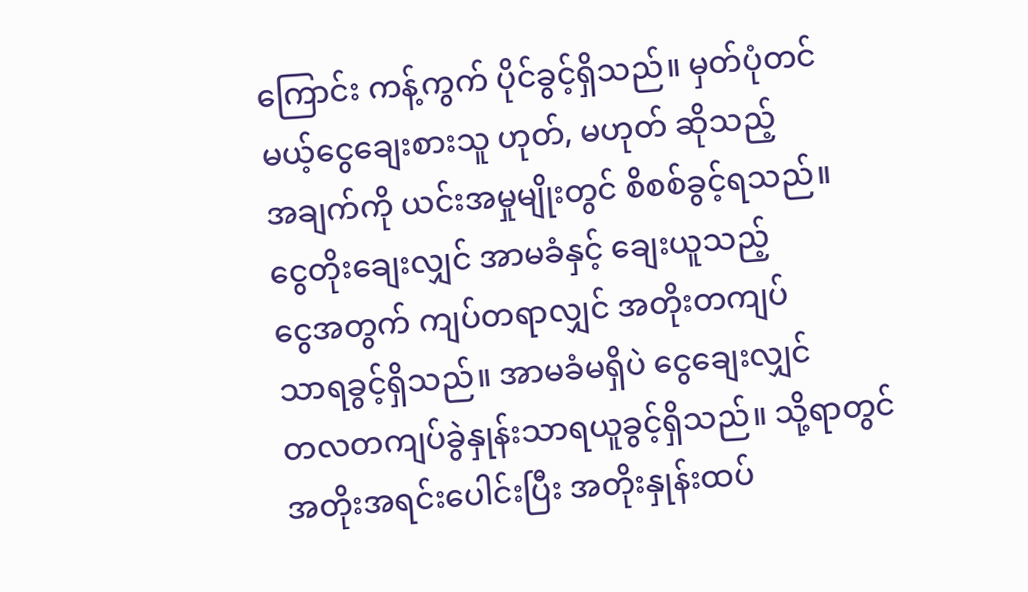ကြောင်း ကန့်ကွက် ပိုင်ခွင့်ရှိသည်။ မှတ်ပုံတင်
မယ့်ငွေချေးစားသူ ဟုတ်, မဟုတ် ဆိုသည့်
အချက်ကို ယင်းအမှုမျိုးတွင် စိစစ်ခွင့်ရသည်။
ငွေတိုးချေးလျှင် အာမခံနှင့် ချေးယူသည့်
ငွေအတွက် ကျပ်တရာလျှင် အတိုးတကျပ်
သာရခွင့်ရှိသည်။ အာမခံမရှိပဲ ငွေချေးလျှင်
တလတကျပ်ခွဲနှုန်းသာရယူခွင့်ရှိသည်။ သို့ရာတွင်
အတိုးအရင်းပေါင်းပြီး အတိုးနှုန်းထပ်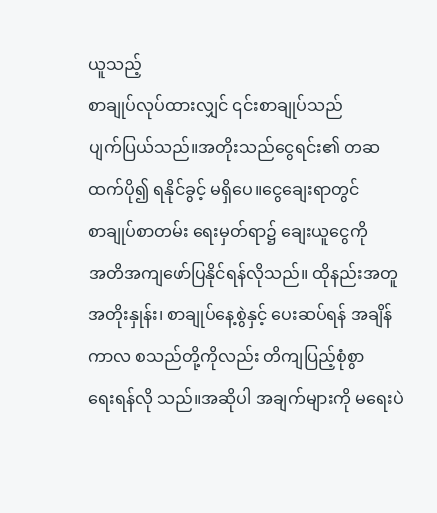ယူသည့်
စာချုပ်လုပ်ထားလျှင် ၎င်းစာချုပ်သည်
ပျက်ပြယ်သည်။အတိုးသည်ငွေရင်း၏ တဆ
ထက်ပို၍ ရနိုင်ခွင့် မရှိပေ။ငွေချေးရာတွင်
စာချုပ်စာတမ်း ရေးမှတ်ရာ၌ ချေးယူငွေကို
အတိအကျဖော်ပြနိုင်ရန်လိုသည်။ ထိုနည်းအတူ
အတိုးနှုန်း၊ စာချုပ်နေ့စွဲနှင့် ပေးဆပ်ရန် အချိန်
ကာလ စသည်တို့ကိုလည်း တိကျပြည့်စုံစွာ
ရေးရန်လို သည်။အဆိုပါ အချက်များကို မရေးပဲ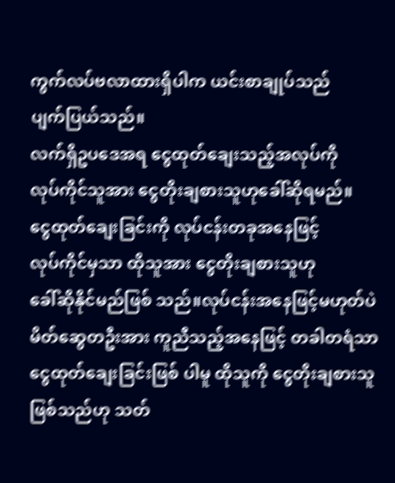ကွက်လပ်ဗလာထားရှိပါက ယင်းစာချုပ်သည်
ပျက်ပြယ်သည်။
လက်ရှိဥပဒေအရ ငွေထုတ်ချေးသည့်အလုပ်ကို
လုပ်ကိုင်သူအား ငွေတိုးချစားသူဟုခေါ်ဆိုရမည်။
ငွေထုတ်ချေးခြင်းကို လုပ်ငန်းတခုအနေဖြင့်
လုပ်ကိုင်မှသာ ထိုသူအား ငွေတိုးချစားသူဟု
ခေါ်ဆိုနိုင်မည်ဖြစ် သည်။လုပ်ငန်းအနေဖြင့်မဟုတ်ပဲ
မိတ်ဆွေတဦးအား ကူညီသည့်အနေဖြင့် တခါတရံသာ
ငွေထုတ်ချေးခြင်းဖြစ် ပါမူ ထိုသူကို ငွေတိုးချစားသူ
ဖြစ်သည်ဟု သတ်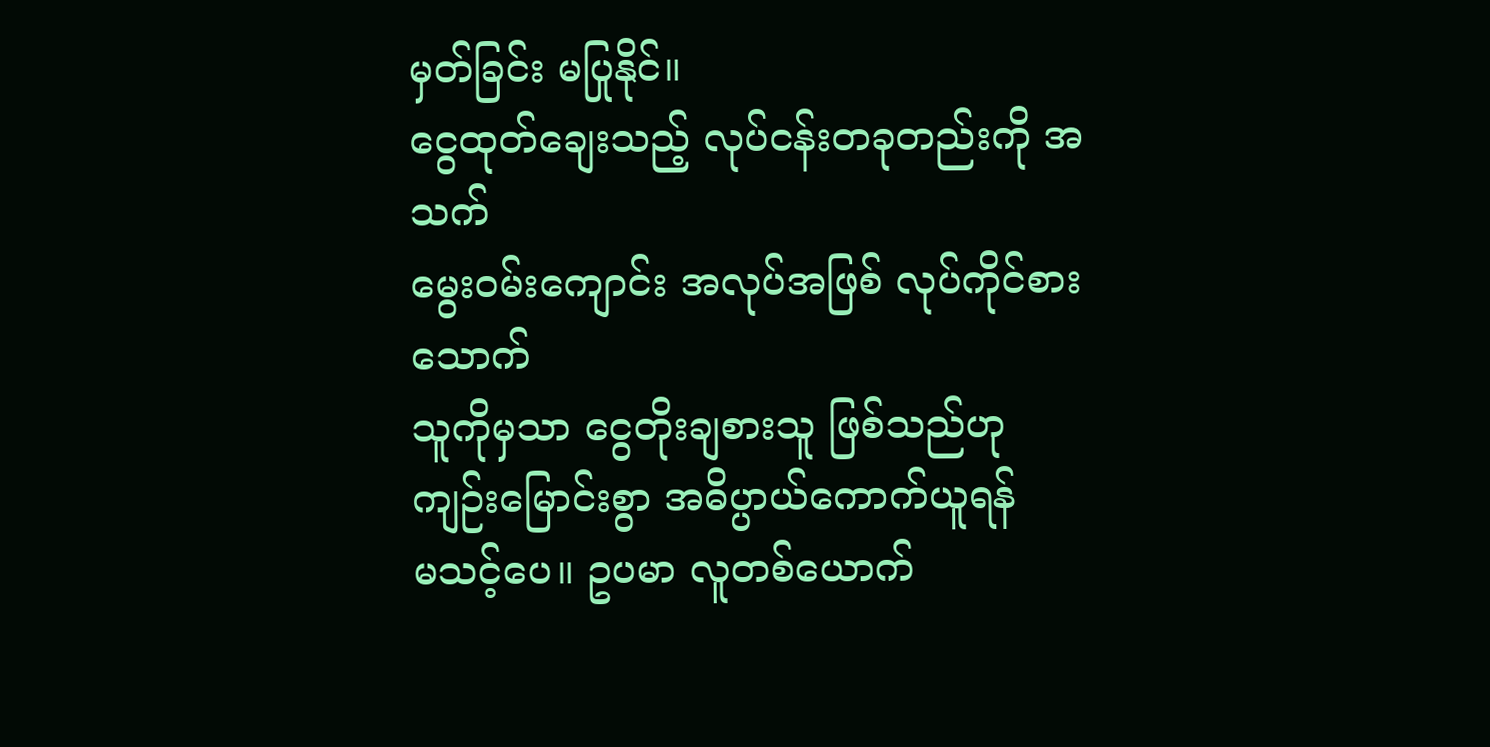မှတ်ခြင်း မပြုနိုင်။
ငွေထုတ်ချေးသည့် လုပ်ငန်းတခုတည်းကို အသက်
မွေးဝမ်းကျောင်း အလုပ်အဖြစ် လုပ်ကိုင်စားသောက်
သူကိုမှသာ ငွေတိုးချစားသူ ဖြစ်သည်ဟု
ကျဉ်းမြောင်းစွာ အဓိပ္ပာယ်ကောက်ယူရန်
မသင့်ပေ။ ဥပမာ လူတစ်ယောက်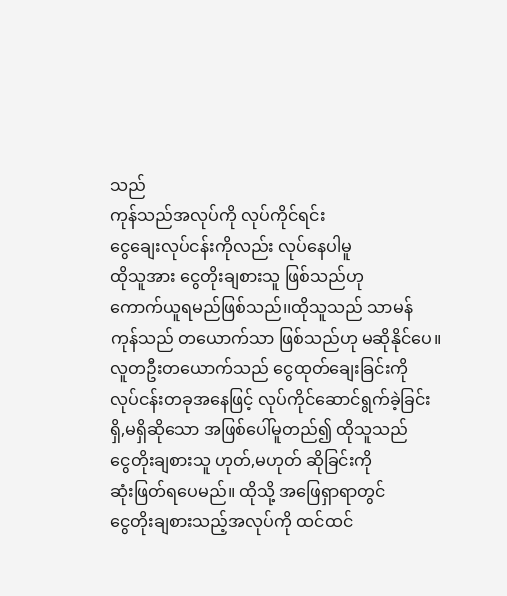သည်
ကုန်သည်အလုပ်ကို လုပ်ကိုင်ရင်း
ငွေချေးလုပ်ငန်းကိုလည်း လုပ်နေပါမူ
ထိုသူအား ငွေတိုးချစားသူ ဖြစ်သည်ဟု
ကောက်ယူရမည်ဖြစ်သည်၊၊ထိုသူသည် သာမန်
ကုန်သည် တယောက်သာ ဖြစ်သည်ဟု မဆိုနိုင်ပေ။
လူတဦးတယောက်သည် ငွေထုတ်ချေးခြင်းကို
လုပ်ငန်းတခုအနေဖြင့် လုပ်ကိုင်ဆောင်ရွက်ခဲ့ခြင်း
ရှိ,မရှိဆိုသော အဖြစ်ပေါ်မူတည်၍ ထိုသူသည်
ငွေတိုးချစားသူ ဟုတ်,မဟုတ် ဆိုခြင်းကို
ဆုံးဖြတ်ရပေမည်။ ထိုသို့ အဖြေရှာရာတွင်
ငွေတိုးချစားသည့်အလုပ်ကို ထင်ထင်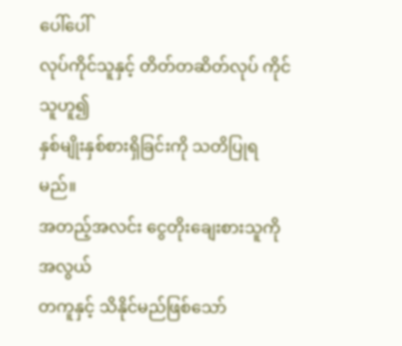ပေါ်ပေါ်
လုပ်ကိုင်သူနှင့် တိတ်တဆိတ်လုပ် ကိုင်သူဟူ၍
နှစ်မျိုးနှစ်စားရှိခြင်းကို သတိပြုရမည်။
အတည့်အလင်း ငွေတိုးချေးစားသူကို အလွယ်
တကူနှင့် သိနိုင်မည်ဖြစ်သော်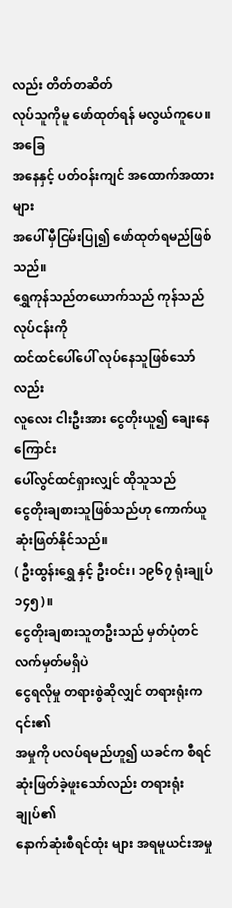လည်း တိတ်တဆိတ်
လုပ်သူကိုမူ ဖော်ထုတ်ရန် မလွယ်ကူပေ။အခြေ
အနေနှင့် ပတ်ဝန်းကျင် အထောက်အထားများ
အပေါ် မှီငြမ်းပြု၍ ဖော်ထုတ်ရမည်ဖြစ်သည်။
ရွှေကုန်သည်တယောက်သည် ကုန်သည်လုပ်ငန်းကို
ထင်ထင်ပေါ်ပေါ် လုပ်နေသူဖြစ်သော်လည်း
လူလေး ငါးဦးအား ငွေတိုးယူ၍ ချေးနေကြောင်း
ပေါ်လွင်ထင်ရှားလျှင် ထိုသူသည်
ငွေတိုးချစားသူဖြစ်သည်ဟု ကောက်ယူ
ဆုံးဖြတ်နိုင်သည်။
( ဦးထွန်းရွှေ နှင့် ဦးဝင်း၊ ၁၉၆၇ ရုံးချုပ် ၁၄၅)။
ငွေတိုးချစားသူတဦးသည် မှတ်ပုံတင်လက်မှတ်မရှိပဲ
ငွေရလိုမှု တရားစွဲဆိုလျှင် တရားရုံးက ၎င်း၏
အမှုကို ပလပ်ရမည်ဟူ၍ ယခင်က စီရင်
ဆုံးဖြတ်ခဲ့ဖူးသော်လည်း တရားရုံးချုပ်၏
နောက်ဆုံးစီရင်ထုံး များ အရမူယင်းအမှု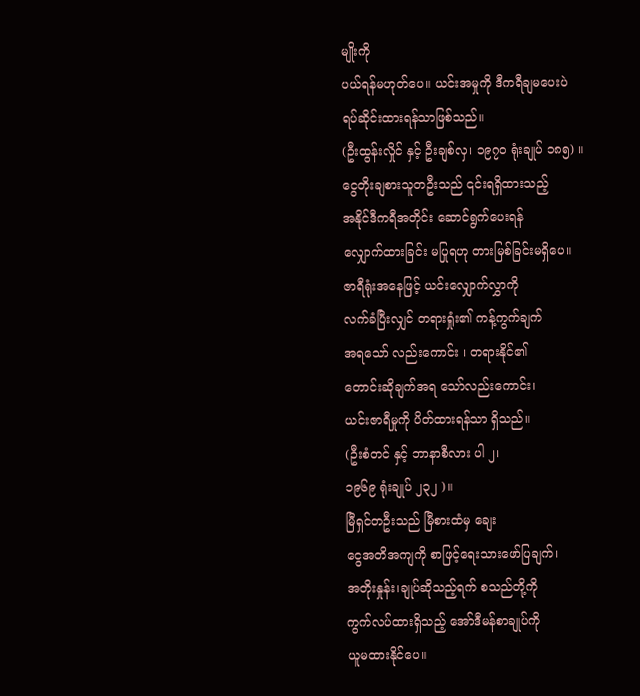မျိုးကို
ပယ်ရန်မဟုတ်ပေ။ ယင်းအမှုကို ဒီကရီချမပေးပဲ
ရပ်ဆိုင်းထားရန်သာဖြစ်သည်။
(ဦးထွန်းလှိုင် နှင့် ဦးချစ်လှ၊ ၁၉၇၀ ရုံးချုပ် ၁၈၅) ။
ငွေတိုးချစားသူတဦးသည် ၎င်းရရှိထားသည့်
အနိုင်ဒီကရီအတိုင်း ဆောင်ရွက်ပေးရန်
လျှောက်ထားခြင်း မပြုရဟု တားမြစ်ခြင်းမရှိပေ။
ဇာရီရုံးအနေဖြင့် ယင်းလျှောက်လွှာကို
လက်ခံပြီးလျှင် တရားရှုံး၏ ကန့်ကွက်ချက်
အရသော် လည်းကောင်း ၊ တရားနိုင်၏
တောင်းဆိုချက်အရ သော်လည်းကောင်း၊
ယင်းဇာရီမှုကို ပိတ်ထားရန်သာ ရှိသည်။
(ဦးစံတင် နှင့် ဘာနာစီလား ပါ ၂၊
၁၉၆၉ ရုံးချုပ် ၂၃၂ )။
မြီရှင်တဦးသည် မြီစားထံမှ ချေး
ငွေအတိအကျကို စာဖြင့်ရေးသားဖော်ပြချက်၊
အတိုးနှုန်း၊ချုပ်ဆိုသည့်ရက် စသည်တို့ကို
ကွက်လပ်ထားရှိသည့် အော်ဒီမန်စာချုပ်ကို
ယူမထားနိုင်ပေ။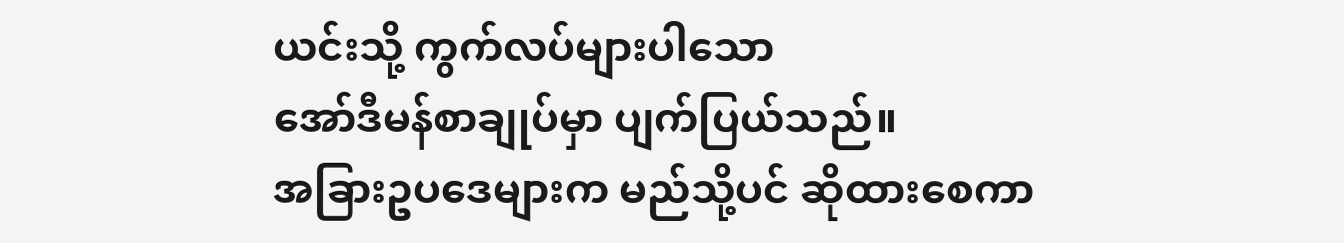ယင်းသို့ ကွက်လပ်များပါသော
အော်ဒီမန်စာချုပ်မှာ ပျက်ပြယ်သည်။
အခြားဥပဒေများက မည်သို့ပင် ဆိုထားစေကာ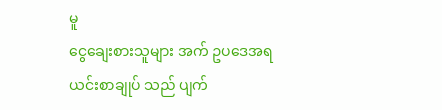မူ
ငွေချေးစားသူများ အက် ဥပဒေအရ
ယင်းစာချုပ် သည် ပျက်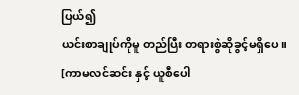ပြယ်၍
ယင်းစာချုပ်ကိုမူ တည်ပြီး တရားစွဲဆိုခွင့်မရှိပေ။
[ကာမလင်ဆင်း နှင့် ယူစီပေါ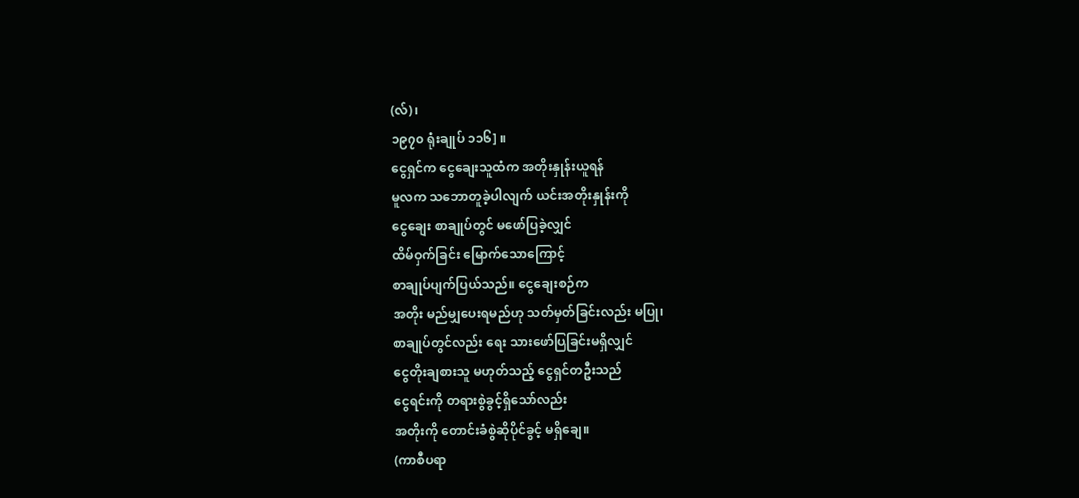(လ်)၊
၁၉၇၀ ရုံးချုပ် ၁၁၆] ။
ငွေရှင်က ငွေချေးသူထံက အတိုးနှုန်းယူရန်
မူလက သဘောတူခဲ့ပါလျက် ယင်းအတိုးနှုန်းကို
ငွေချေး စာချုပ်တွင် မဖော်ပြခဲ့လျှင်
ထိမ်ဝှက်ခြင်း မြောက်သောကြောင့်
စာချုပ်ပျက်ပြယ်သည်။ ငွေချေးစဉ်က
အတိုး မည်မျှပေးရမည်ဟု သတ်မှတ်ခြင်းလည်း မပြု၊
စာချုပ်တွင်လည်း ရေး သားဖော်ပြခြင်းမရှိလျှင်
ငွေတိုးချစားသူ မဟုတ်သည့် ငွေရှင်တဦးသည်
ငွေရင်းကို တရားစွဲခွင့်ရှိသော်လည်း
အတိုးကို တောင်းခံစွဲဆိုပိုင်ခွင့် မရှိချေ။
(ကာစီပရာ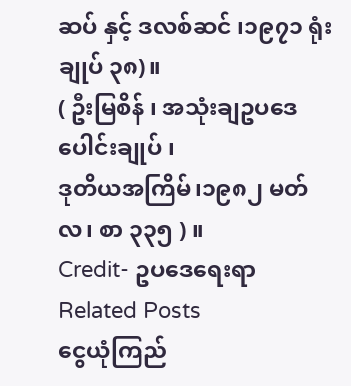ဆပ် နှင့် ဒလစ်ဆင် ၊၁၉၇၁ ရုံးချုပ် ၃၈)။
( ဦးမြစိန် ၊ အသုံးချဥပဒေပေါင်းချုပ် ၊
ဒုတိယအကြိမ်၊၁၉၈၂ မတ်လ၊ စာ ၃၃၅ ) ။
Credit- ဥပဒေရေးရာ
Related Posts
ငွေယုံကြည်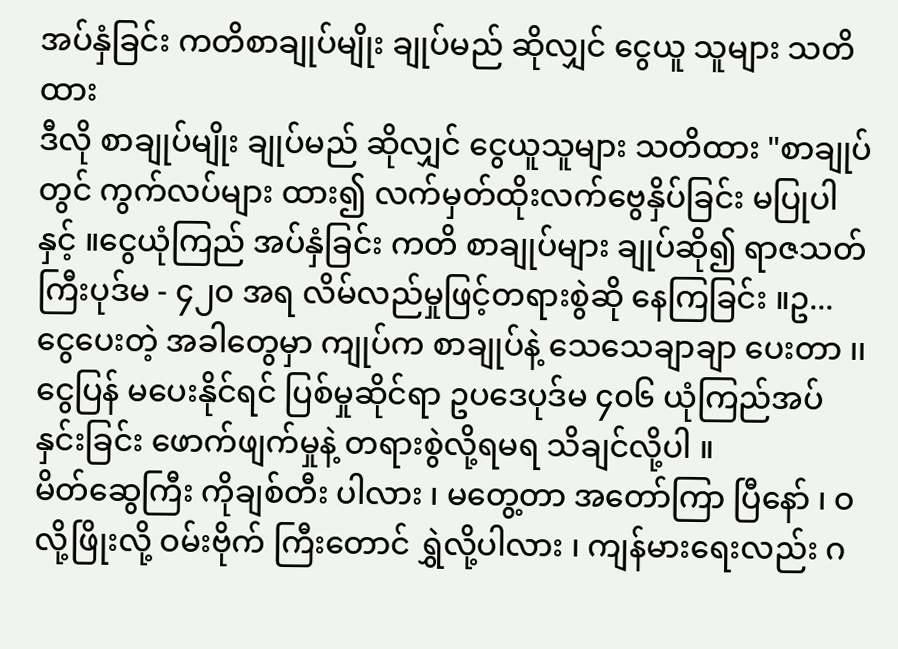အပ်နှံခြင်း ကတိစာချုပ်မျိုး ချုပ်မည် ဆိုလျှင် ငွေယူ သူများ သတိထား
ဒီလို စာချုပ်မျိုး ချုပ်မည် ဆိုလျှင် ငွေယူသူများ သတိထား "စာချုပ်တွင် ကွက်လပ်များ ထား၍ လက်မှတ်ထိုးလက်ဗွေနှိပ်ခြင်း မပြုပါနှင့် ။ငွေယုံကြည် အပ်နှံခြင်း ကတိ စာချုပ်များ ချုပ်ဆို၍ ရာဇသတ်ကြီးပုဒ်မ - ၄၂၀ အရ လိမ်လည်မှုဖြင့်တရားစွဲဆို နေကြခြင်း ။ဥ...
ငွေပေးတဲ့ အခါတွေမှာ ကျုပ်က စာချုပ်နဲ့ သေသေချာချာ ပေးတာ ၊၊ ငွေပြန် မပေးနိုင်ရင် ပြစ်မှုဆိုင်ရာ ဥပဒေပုဒ်မ ၄၀၆ ယုံကြည်အပ် နှင်းခြင်း ဖောက်ဖျက်မှုနဲ့ တရားစွဲလို့ရမရ သိချင်လို့ပါ ။
မိတ်ဆွေကြီး ကိုချစ်တီး ပါလား ၊ မတွေ့တာ အတော်ကြာ ပြီနော် ၊ ဝလို့ဖြိုးလို့ ဝမ်းဗိုက် ကြီးတောင် ရွှဲလို့ပါလား ၊ ကျန်မားရေးလည်း ဂ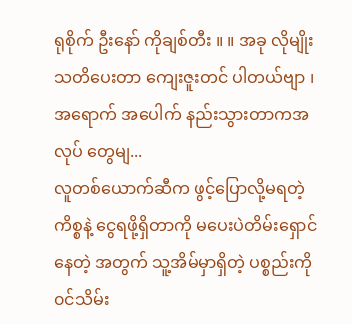ရုစိုက် ဦးနော် ကိုချစ်တီး ။ ။ အခု လိုမျိုး သတိပေးတာ ကျေးဇူးတင် ပါတယ်ဗျာ ၊ အရောက် အပေါက် နည်းသွားတာကအလုပ် တွေမျ...
လူတစ်ယောက်ဆီက ဖွင့်ပြောလို့မရတဲ့ ကိစ္စနဲ့ ငွေရဖို့ရှိတာကို မပေးပဲတိမ်းရှောင်နေတဲ့ အတွက် သူ့အိမ်မှာရှိတဲ့ ပစ္စည်းကို ၀င်သိမ်း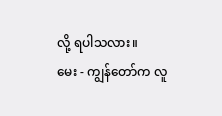လို့ ရပါသလား။
မေး - ကျွန်တော်က လူ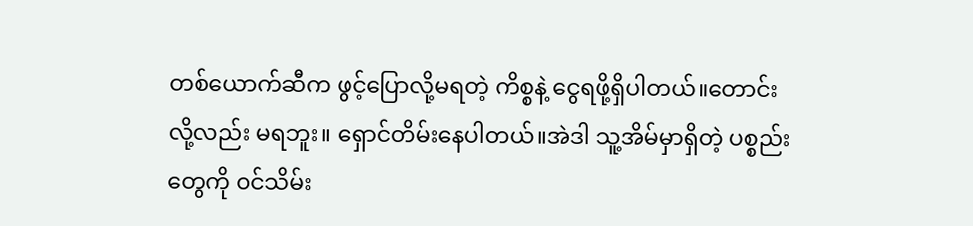တစ်ယောက်ဆီက ဖွင့်ပြောလို့မရတဲ့ ကိစ္စနဲ့ ငွေရဖို့ရှိပါတယ်။တောင်းလို့လည်း မရဘူး။ ရှောင်တိမ်းနေပါတယ်။အဲဒါ သူ့အိမ်မှာရှိတဲ့ ပစ္စည်းတွေကို ၀င်သိမ်း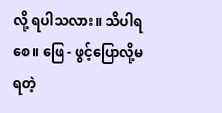လို့ ရပါသလား။ သိပါရစေ။ ဖြေ - ဖွင့်ပြောလို့မရတဲ့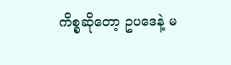ကိစ္စဆိုတော့ ဥပဒေနဲ့ မ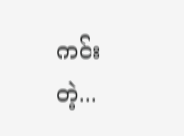ကင်းတဲ့...